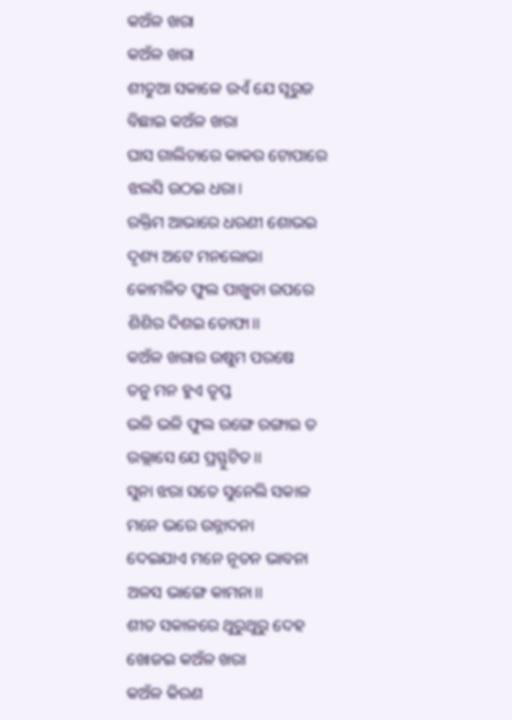କଅଁଳ ଖରା
କଅଁଳ ଖରା
ଶୀତୁଆ ସକାଳେ ଉଏଁ ଯେ ସୂରୁଜ
ବିଛାଇ କଅଁଳ ଖରା
ଘାସ ଗାଲିଚାରେ କାକର ଟୋପାରେ
ଝଲସି ଉଠଇ ଧରା।
ରକ୍ତିମ ଆଭାରେ ଧରଣୀ ଶୋଭଇ
ଦୃଶ୍ୟ ଅଟେ ମନଲୋଭା
କୋମଳିତ ଫୁଲ ପାଖୁଡା ଉପରେ
ଶିଶିର ଦିଶଇ ତୋଫା।।
କଅଁଳ ଖରାର ଉଷୁମ ପରଷେ
ତନୁ ମନ ହୁଏ ତୃପ୍ତ
ଭଳି ଭଳି ଫୁଲ ରଙ୍ଗେ ରଙ୍ଗାଇ ତ
ଉଲ୍ଲାସେ ଯେ ପ୍ରସ୍ଫୁଟିତ।।
ସୁନା ଝରା ସତେ ସୁନେଲି ସକାଳ
ମନେ ଭରେ ଉନ୍ନାଦନା
ଦେଇଯାଏ ମନେ ନୂତନ ଭାବନା
ଅଳସ ଭାଙ୍ଗେ କାମନା।।
ଶୀତ ସକାଳରେ ଥୁରୁଥୁରୁ ଦେହ
ଖୋଜଇ କଅଁଳ ଖରା
କଅଁଳ କିରଣ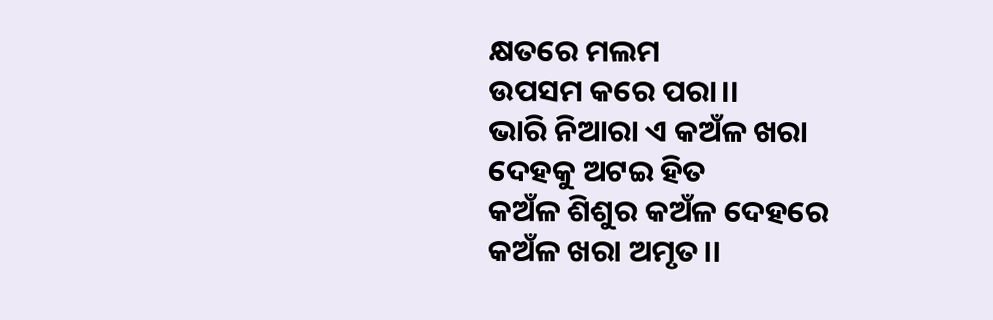କ୍ଷତରେ ମଲମ
ଉପସମ କରେ ପରା।।
ଭାରି ନିଆରା ଏ କଅଁଳ ଖରା
ଦେହକୁ ଅଟଇ ହିତ
କଅଁଳ ଶିଶୁର କଅଁଳ ଦେହରେ
କଅଁଳ ଖରା ଅମୃତ।।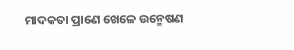ମାଦକତା ପ୍ରାଣେ ଖେଳେ ଉନ୍ମେଷଣ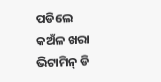ପଡିଲେ କଅଁଳ ଖରା
ଭିଟାମିନ୍ ଡି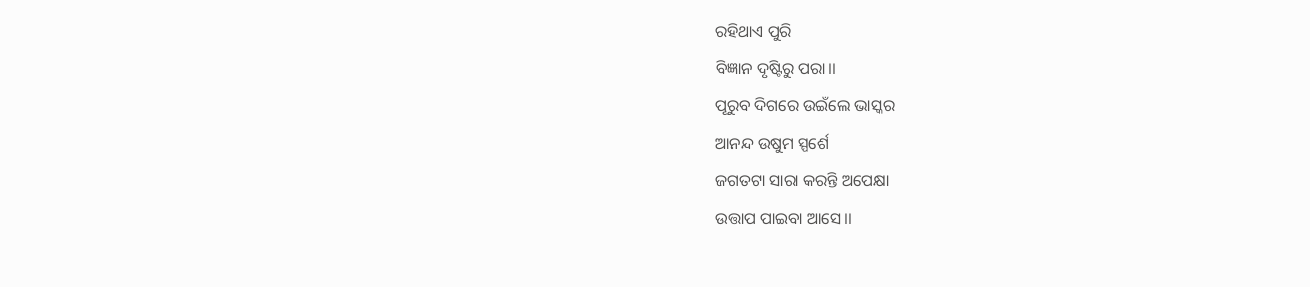ରହିଥାଏ ପୁରି
ବିଜ୍ଞାନ ଦୃଷ୍ଟିରୁ ପରା।।
ପୂରୁବ ଦିଗରେ ଉଇଁଲେ ଭାସ୍କର
ଆନନ୍ଦ ଉଷୁମ ସ୍ପର୍ଶେ
ଜଗତଟା ସାରା କରନ୍ତି ଅପେକ୍ଷା
ଉତ୍ତାପ ପାଇବା ଆସେ।।